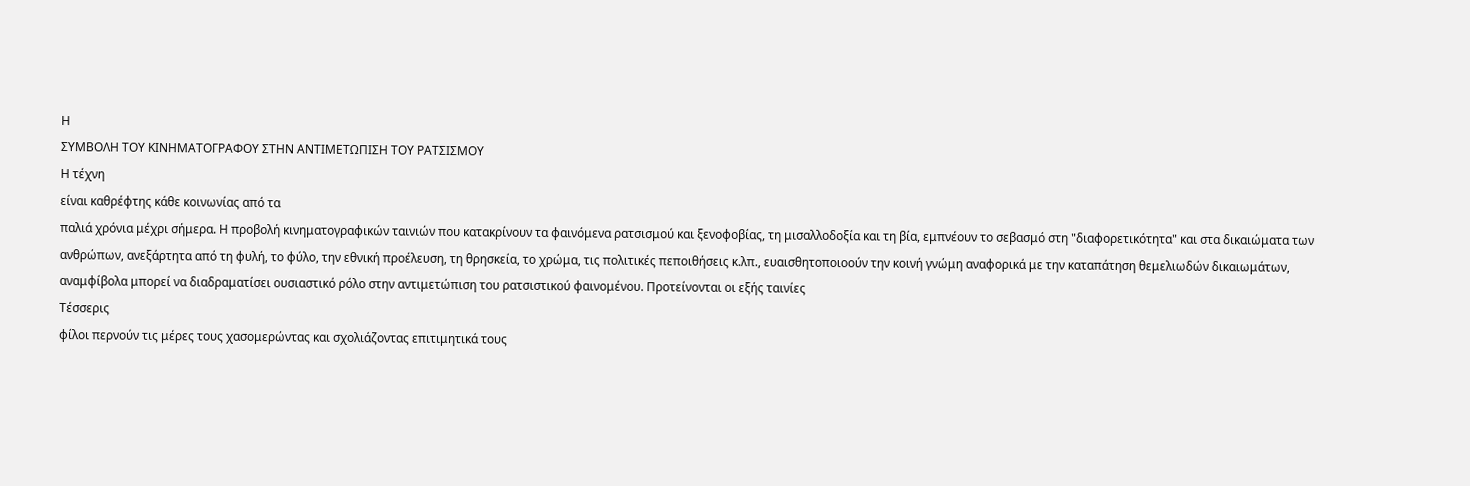Η
ΣΥΜΒΟΛΗ ΤΟΥ ΚΙΝΗΜΑΤΟΓΡΑΦΟΥ ΣΤΗΝ ΑΝΤΙΜΕΤΩΠΙΣΗ ΤΟΥ ΡΑΤΣΙΣΜΟΥ
Η τέχνη
είναι καθρέφτης κάθε κοινωνίας από τα
παλιά χρόνια μέχρι σήμερα. Η προβολή κινηματογραφικών ταινιών που κατακρίνουν τα φαινόμενα ρατσισμού και ξενοφοβίας, τη μισαλλοδοξία και τη βία, εμπνέουν το σεβασμό στη "διαφορετικότητα" και στα δικαιώματα των ανθρώπων, ανεξάρτητα από τη φυλή, το φύλο, την εθνική προέλευση, τη θρησκεία, το χρώμα, τις πολιτικές πεποιθήσεις κ.λπ., ευαισθητοποιοούν την κοινή γνώμη αναφορικά με την καταπάτηση θεμελιωδών δικαιωμάτων, αναμφίβολα μπορεί να διαδραματίσει ουσιαστικό ρόλο στην αντιμετώπιση του ρατσιστικού φαινομένου. Προτείνονται οι εξής ταινίες
Τέσσερις
φίλοι περνούν τις μέρες τους χασομερώντας και σχολιάζοντας επιτιμητικά τους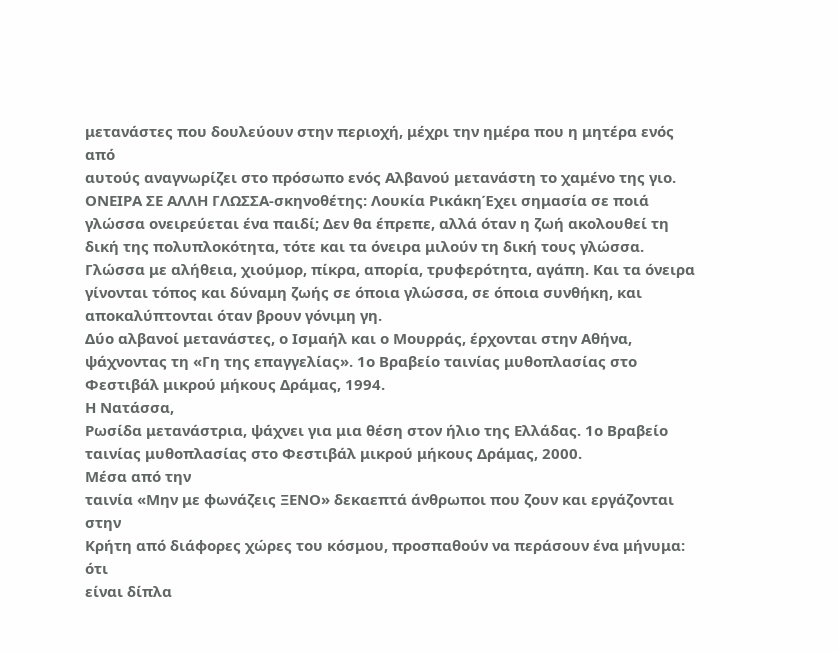μετανάστες που δουλεύουν στην περιοχή, μέχρι την ημέρα που η μητέρα ενός από
αυτούς αναγνωρίζει στο πρόσωπο ενός Αλβανού μετανάστη το χαμένο της γιο.
ΟΝΕΙΡΑ ΣΕ ΑΛΛΗ ΓΛΩΣΣΑ-σκηνοθέτης: Λουκία ΡικάκηΈχει σημασία σε ποιά γλώσσα ονειρεύεται ένα παιδί; Δεν θα έπρεπε, αλλά όταν η ζωή ακολουθεί τη δική της πολυπλοκότητα, τότε και τα όνειρα μιλούν τη δική τους γλώσσα. Γλώσσα με αλήθεια, χιούμορ, πίκρα, απορία, τρυφερότητα, αγάπη. Και τα όνειρα γίνονται τόπος και δύναμη ζωής σε όποια γλώσσα, σε όποια συνθήκη, και αποκαλύπτονται όταν βρουν γόνιμη γη.
Δύο αλβανοί μετανάστες, ο Ισμαήλ και ο Μουρράς, έρχονται στην Αθήνα, ψάχνοντας τη «Γη της επαγγελίας». 1ο Βραβείο ταινίας μυθοπλασίας στο Φεστιβάλ μικρού μήκους Δράμας, 1994.
Η Νατάσσα,
Ρωσίδα μετανάστρια, ψάχνει για μια θέση στον ήλιο της Ελλάδας. 1ο Βραβείο
ταινίας μυθοπλασίας στο Φεστιβάλ μικρού μήκους Δράμας, 2000.
Μέσα από την
ταινία «Μην με φωνάζεις ΞΕΝΟ» δεκαεπτά άνθρωποι που ζουν και εργάζονται στην
Κρήτη από διάφορες χώρες του κόσμου, προσπαθούν να περάσουν ένα μήνυμα: ότι
είναι δίπλα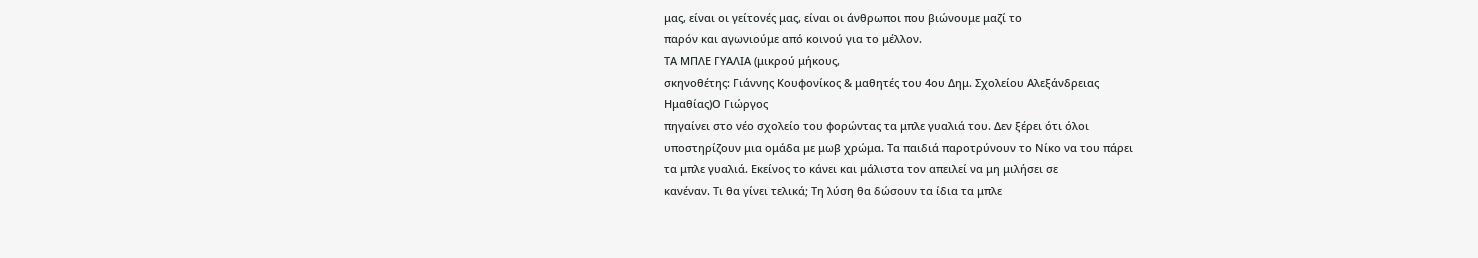μας, είναι οι γείτονές μας, είναι οι άνθρωποι που βιώνουμε μαζί το
παρόν και αγωνιούμε από κοινού για το μέλλον.
ΤΑ ΜΠΛΕ ΓΥΑΛΙΑ (μικρού μήκους,
σκηνοθέτης: Γιάννης Κουφονίκος & μαθητές του 4ου Δημ. Σχολείου Αλεξάνδρειας
Ημαθίας)Ο Γιώργος
πηγαίνει στο νέο σχολείο του φορώντας τα μπλε γυαλιά του. Δεν ξέρει ότι όλοι
υποστηρίζουν μια ομάδα με μωβ χρώμα. Τα παιδιά παροτρύνουν το Νίκο να του πάρει
τα μπλε γυαλιά. Εκείνος το κάνει και μάλιστα τον απειλεί να μη μιλήσει σε
κανέναν. Τι θα γίνει τελικά; Τη λύση θα δώσουν τα ίδια τα μπλε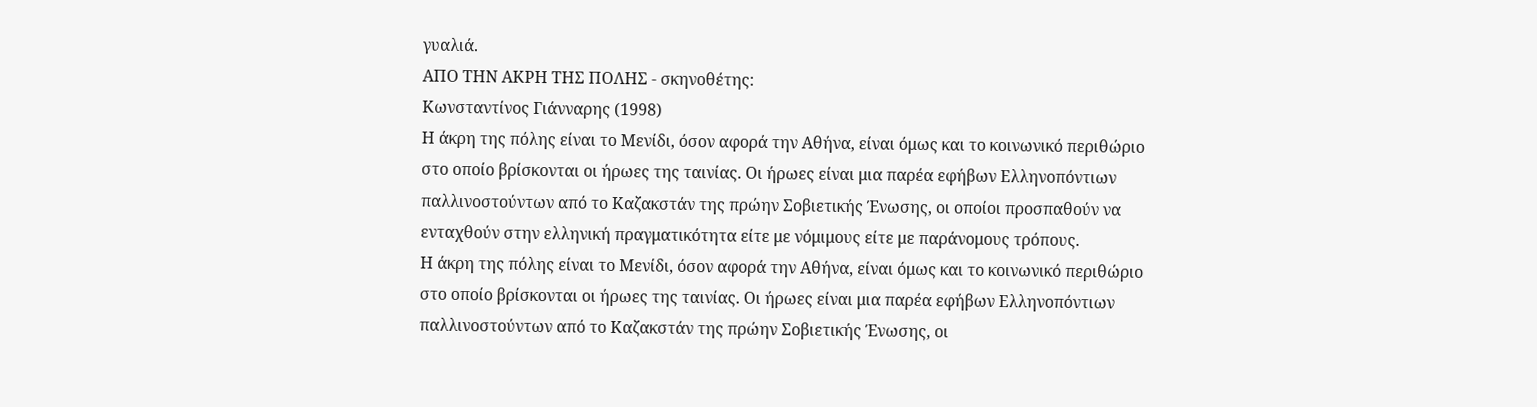γυαλιά.
ΑΠΟ ΤΗΝ ΑΚΡΗ ΤΗΣ ΠΟΛΗΣ - σκηνοθέτης:
Κωνσταντίνος Γιάνναρης (1998)
Η άκρη της πόλης είναι το Μενίδι, όσον αφορά την Αθήνα, είναι όμως και το κοινωνικό περιθώριο στο οποίο βρίσκονται οι ήρωες της ταινίας. Οι ήρωες είναι μια παρέα εφήβων Ελληνοπόντιων παλλινοστούντων από το Καζακστάν της πρώην Σοβιετικής Ένωσης, οι οποίοι προσπαθούν να ενταχθούν στην ελληνική πραγματικότητα είτε με νόμιμους είτε με παράνομους τρόπους.
Η άκρη της πόλης είναι το Μενίδι, όσον αφορά την Αθήνα, είναι όμως και το κοινωνικό περιθώριο στο οποίο βρίσκονται οι ήρωες της ταινίας. Οι ήρωες είναι μια παρέα εφήβων Ελληνοπόντιων παλλινοστούντων από το Καζακστάν της πρώην Σοβιετικής Ένωσης, οι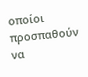οποίοι προσπαθούν να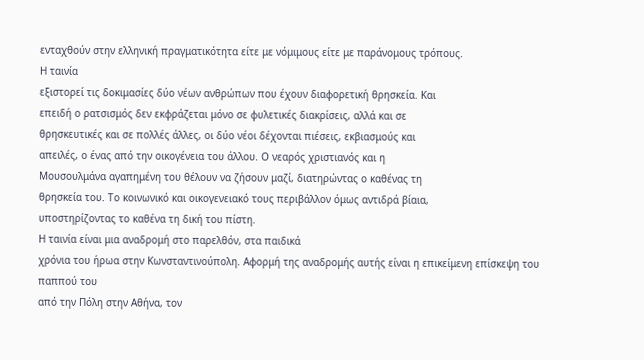ενταχθούν στην ελληνική πραγματικότητα είτε με νόμιμους είτε με παράνομους τρόπους.
Η ταινία
εξιστορεί τις δοκιμασίες δύο νέων ανθρώπων που έχουν διαφορετική θρησκεία. Και
επειδή ο ρατσισμός δεν εκφράζεται μόνο σε φυλετικές διακρίσεις, αλλά και σε
θρησκευτικές και σε πολλές άλλες, οι δύο νέοι δέχονται πιέσεις, εκβιασμούς και
απειλές, ο ένας από την οικογένεια του άλλου. Ο νεαρός χριστιανός και η
Μουσουλμάνα αγαπημένη του θέλουν να ζήσουν μαζί, διατηρώντας ο καθένας τη
θρησκεία του. Το κοινωνικό και οικογενειακό τους περιβάλλον όμως αντιδρά βίαια,
υποστηρίζοντας το καθένα τη δική του πίστη.
Η ταινία είναι μια αναδρομή στο παρελθόν, στα παιδικά
χρόνια του ήρωα στην Κωνσταντινούπολη. Αφορμή της αναδρομής αυτής είναι η επικείμενη επίσκεψη του παππού του
από την Πόλη στην Αθήνα, τον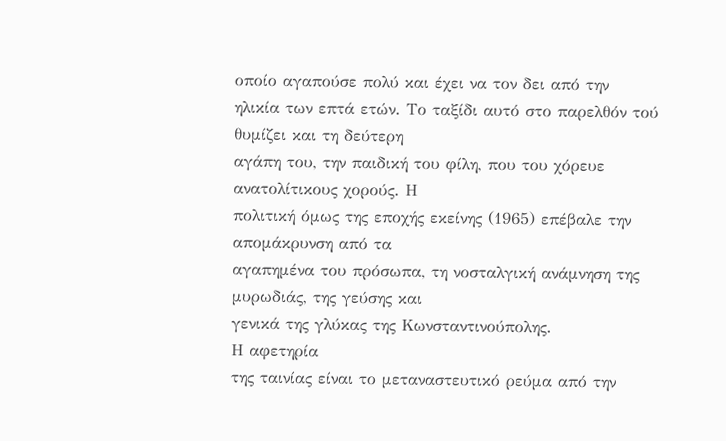οποίο αγαπούσε πολύ και έχει να τον δει από την
ηλικία των επτά ετών. Το ταξίδι αυτό στο παρελθόν τού θυμίζει και τη δεύτερη
αγάπη του, την παιδική του φίλη, που του χόρευε ανατολίτικους χορούς. Η
πολιτική όμως της εποχής εκείνης (1965) επέβαλε την απομάκρυνση από τα
αγαπημένα του πρόσωπα, τη νοσταλγική ανάμνηση της μυρωδιάς, της γεύσης και
γενικά της γλύκας της Κωνσταντινούπολης.
Η αφετηρία
της ταινίας είναι το μεταναστευτικό ρεύμα από την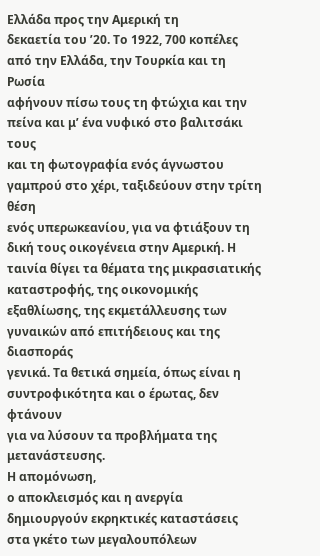Ελλάδα προς την Αμερική τη
δεκαετία του ’20. Το 1922, 700 κοπέλες από την Ελλάδα, την Τουρκία και τη Ρωσία
αφήνουν πίσω τους τη φτώχια και την πείνα και μ’ ένα νυφικό στο βαλιτσάκι τους
και τη φωτογραφία ενός άγνωστου γαμπρού στο χέρι, ταξιδεύουν στην τρίτη θέση
ενός υπερωκεανίου, για να φτιάξουν τη δική τους οικογένεια στην Αμερική. Η
ταινία θίγει τα θέματα της μικρασιατικής καταστροφής, της οικονομικής
εξαθλίωσης, της εκμετάλλευσης των γυναικών από επιτήδειους και της διασποράς
γενικά. Τα θετικά σημεία, όπως είναι η συντροφικότητα και ο έρωτας, δεν φτάνουν
για να λύσουν τα προβλήματα της μετανάστευσης.
Η απομόνωση,
ο αποκλεισμός και η ανεργία δημιουργούν εκρηκτικές καταστάσεις στα γκέτο των μεγαλουπόλεων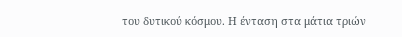του δυτικού κόσμου. Η ένταση στα μάτια τριών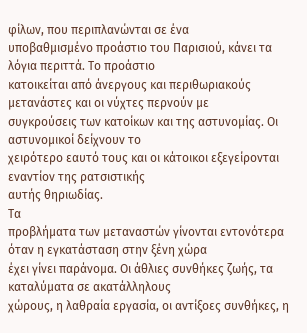φίλων, που περιπλανώνται σε ένα
υποβαθμισμένο προάστιο του Παρισιού, κάνει τα λόγια περιττά. Το προάστιο
κατοικείται από άνεργους και περιθωριακούς μετανάστες και οι νύχτες περνούν με
συγκρούσεις των κατοίκων και της αστυνομίας. Οι αστυνομικοί δείχνουν το
χειρότερο εαυτό τους και οι κάτοικοι εξεγείρονται εναντίον της ρατσιστικής
αυτής θηριωδίας.
Τα
προβλήματα των μεταναστών γίνονται εντονότερα όταν η εγκατάσταση στην ξένη χώρα
έχει γίνει παράνομα. Οι άθλιες συνθήκες ζωής, τα καταλύματα σε ακατάλληλους
χώρους, η λαθραία εργασία, οι αντίξοες συνθήκες, η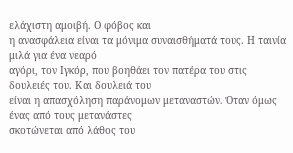ελάχιστη αμοιβή. Ο φόβος και
η ανασφάλεια είναι τα μόνιμα συναισθήματά τους. Η ταινία μιλά για ένα νεαρό
αγόρι, τον Ιγκόρ, που βοηθάει τον πατέρα του στις δουλειές του. Και δουλειά του
είναι η απασχόληση παράνομων μεταναστών. Όταν όμως ένας από τους μετανάστες
σκοτώνεται από λάθος του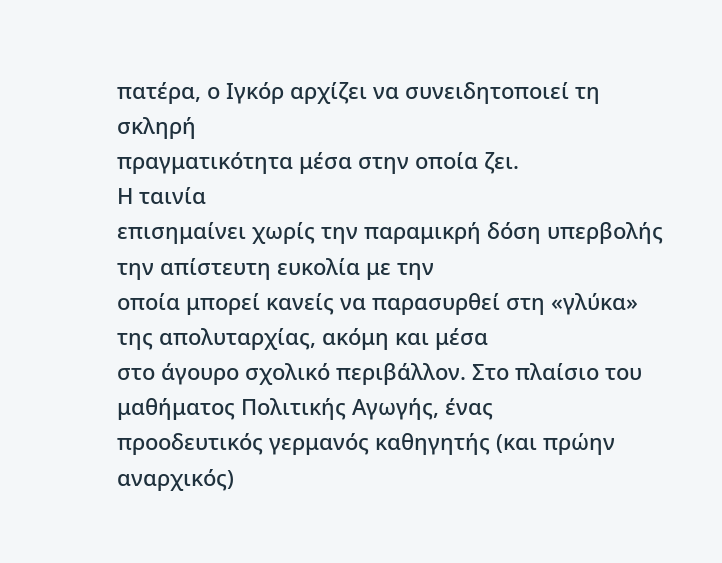πατέρα, ο Ιγκόρ αρχίζει να συνειδητοποιεί τη σκληρή
πραγματικότητα μέσα στην οποία ζει.
Η ταινία
επισημαίνει χωρίς την παραμικρή δόση υπερβολής την απίστευτη ευκολία με την
οποία μπορεί κανείς να παρασυρθεί στη «γλύκα» της απολυταρχίας, ακόμη και μέσα
στο άγουρο σχολικό περιβάλλον. Στο πλαίσιο του μαθήματος Πολιτικής Αγωγής, ένας
προοδευτικός γερμανός καθηγητής (και πρώην αναρχικός)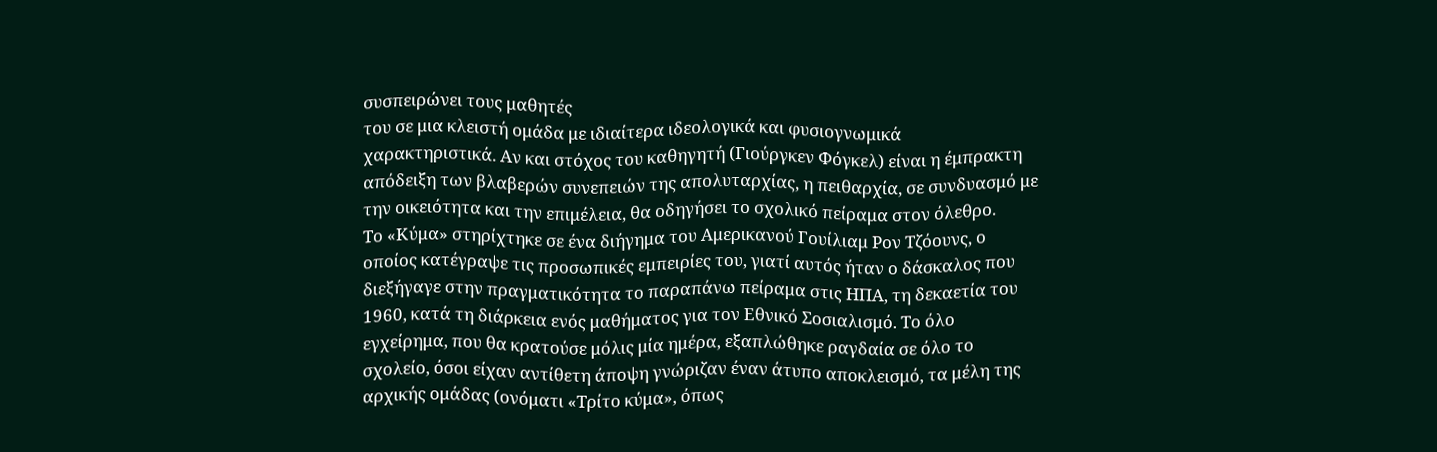συσπειρώνει τους μαθητές
του σε μια κλειστή ομάδα με ιδιαίτερα ιδεολογικά και φυσιογνωμικά
χαρακτηριστικά. Αν και στόχος του καθηγητή (Γιούργκεν Φόγκελ) είναι η έμπρακτη
απόδειξη των βλαβερών συνεπειών της απολυταρχίας, η πειθαρχία, σε συνδυασμό με
την οικειότητα και την επιμέλεια, θα οδηγήσει το σχολικό πείραμα στον όλεθρο.
Το «Κύμα» στηρίχτηκε σε ένα διήγημα του Αμερικανού Γουίλιαμ Ρον Τζόουνς, ο
οποίος κατέγραψε τις προσωπικές εμπειρίες του, γιατί αυτός ήταν ο δάσκαλος που
διεξήγαγε στην πραγματικότητα το παραπάνω πείραμα στις ΗΠΑ, τη δεκαετία του
1960, κατά τη διάρκεια ενός μαθήματος για τον Εθνικό Σοσιαλισμό. Το όλο
εγχείρημα, που θα κρατούσε μόλις μία ημέρα, εξαπλώθηκε ραγδαία σε όλο το
σχολείο, όσοι είχαν αντίθετη άποψη γνώριζαν έναν άτυπο αποκλεισμό, τα μέλη της
αρχικής ομάδας (ονόματι «Τρίτο κύμα», όπως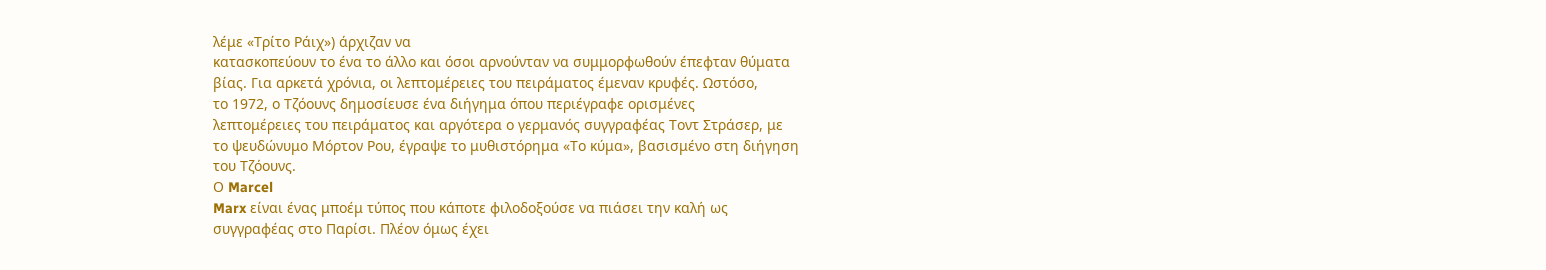λέμε «Τρίτο Ράιχ») άρχιζαν να
κατασκοπεύουν το ένα το άλλο και όσοι αρνούνταν να συμμορφωθούν έπεφταν θύματα
βίας. Για αρκετά χρόνια, οι λεπτομέρειες του πειράματος έμεναν κρυφές. Ωστόσο,
το 1972, ο Τζόουνς δημοσίευσε ένα διήγημα όπου περιέγραφε ορισμένες
λεπτομέρειες του πειράματος και αργότερα ο γερμανός συγγραφέας Τοντ Στράσερ, με
το ψευδώνυμο Μόρτον Ρου, έγραψε το μυθιστόρημα «Το κύμα», βασισμένο στη διήγηση
του Τζόουνς.
Ο Marcel
Marx είναι ένας μποέμ τύπος που κάποτε φιλοδοξούσε να πιάσει την καλή ως
συγγραφέας στο Παρίσι. Πλέον όμως έχει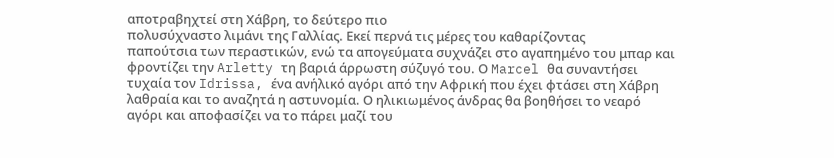αποτραβηχτεί στη Χάβρη, το δεύτερο πιο
πολυσύχναστο λιμάνι της Γαλλίας. Εκεί περνά τις μέρες του καθαρίζοντας
παπούτσια των περαστικών, ενώ τα απογεύματα συχνάζει στο αγαπημένο του μπαρ και
φροντίζει την Arletty τη βαριά άρρωστη σύζυγό του. Ο Marcel θα συναντήσει
τυχαία τον Idrissa, ένα ανήλικό αγόρι από την Αφρική που έχει φτάσει στη Χάβρη
λαθραία και το αναζητά η αστυνομία. Ο ηλικιωμένος άνδρας θα βοηθήσει το νεαρό
αγόρι και αποφασίζει να το πάρει μαζί του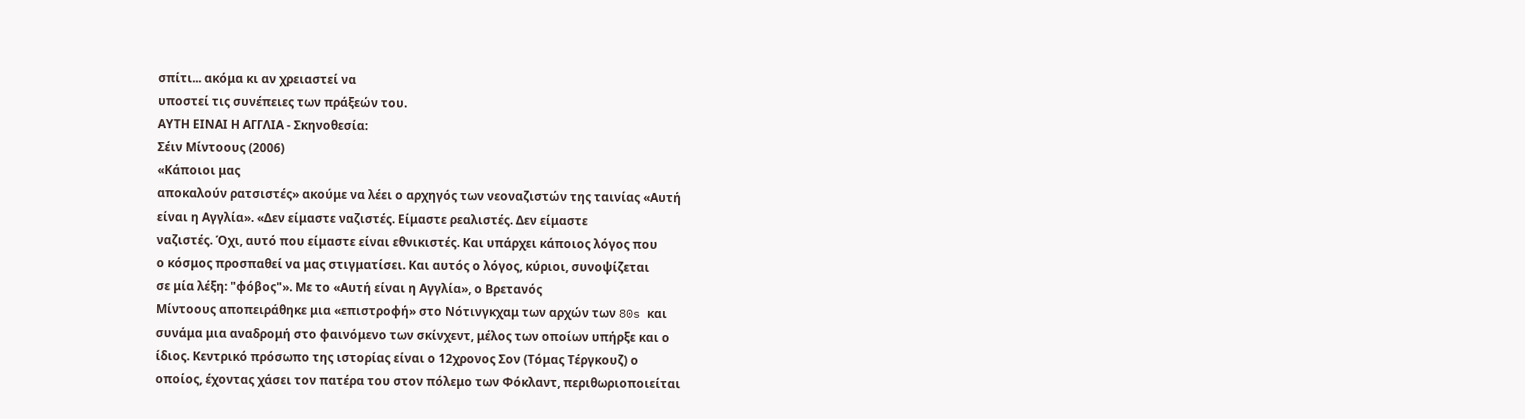σπίτι... ακόμα κι αν χρειαστεί να
υποστεί τις συνέπειες των πράξεών του.
ΑΥΤΗ ΕΙΝΑΙ Η ΑΓΓΛΙΑ - Σκηνοθεσία:
Σέιν Μίντοους (2006)
«Κάποιοι μας
αποκαλούν ρατσιστές» ακούμε να λέει ο αρχηγός των νεοναζιστών της ταινίας «Αυτή
είναι η Αγγλία». «Δεν είμαστε ναζιστές. Είμαστε ρεαλιστές. Δεν είμαστε
ναζιστές. Όχι, αυτό που είμαστε είναι εθνικιστές. Και υπάρχει κάποιος λόγος που
ο κόσμος προσπαθεί να μας στιγματίσει. Και αυτός ο λόγος, κύριοι, συνοψίζεται
σε μία λέξη: "φόβος"». Με το «Αυτή είναι η Αγγλία», ο Βρετανός
Μίντοους αποπειράθηκε μια «επιστροφή» στο Νότινγκχαμ των αρχών των 80s και
συνάμα μια αναδρομή στο φαινόμενο των σκίνχεντ, μέλος των οποίων υπήρξε και ο
ίδιος. Κεντρικό πρόσωπο της ιστορίας είναι ο 12χρονος Σον (Τόμας Τέργκουζ) ο
οποίος, έχοντας χάσει τον πατέρα του στον πόλεμο των Φόκλαντ, περιθωριοποιείται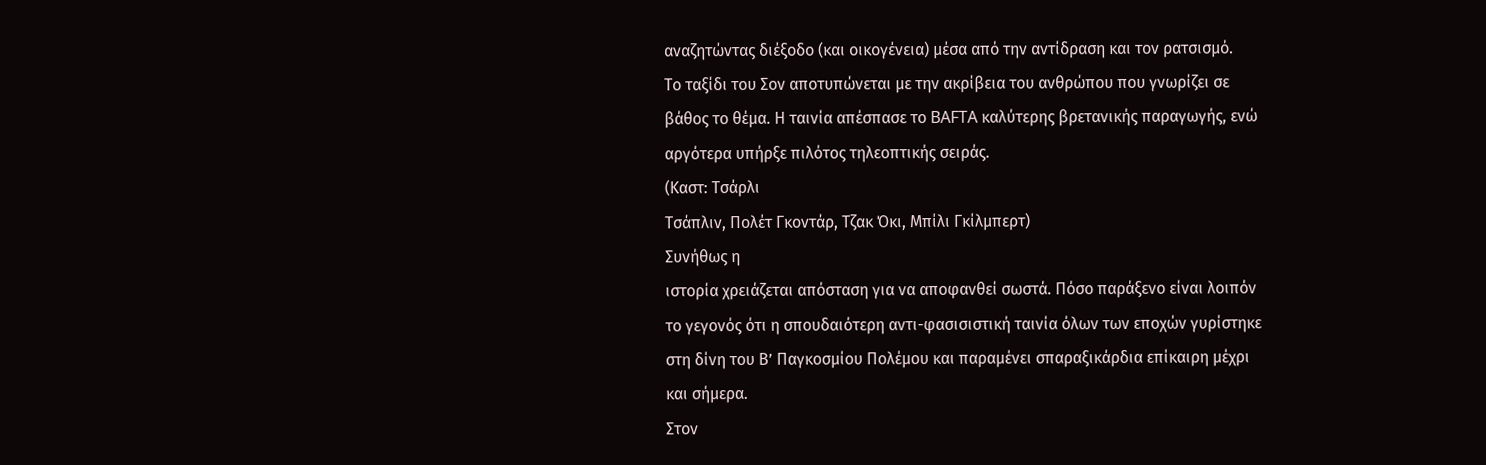αναζητώντας διέξοδο (και οικογένεια) μέσα από την αντίδραση και τον ρατσισμό.
Το ταξίδι του Σον αποτυπώνεται με την ακρίβεια του ανθρώπου που γνωρίζει σε
βάθος το θέμα. Η ταινία απέσπασε το BAFTA καλύτερης βρετανικής παραγωγής, ενώ
αργότερα υπήρξε πιλότος τηλεοπτικής σειράς.
(Καστ: Τσάρλι
Τσάπλιν, Πολέτ Γκοντάρ, Τζακ Όκι, Μπίλι Γκίλμπερτ)
Συνήθως η
ιστορία χρειάζεται απόσταση για να αποφανθεί σωστά. Πόσο παράξενο είναι λοιπόν
το γεγονός ότι η σπουδαιότερη αντι-φασισιστική ταινία όλων των εποχών γυρίστηκε
στη δίνη του Β’ Παγκοσμίου Πολέμου και παραμένει σπαραξικάρδια επίκαιρη μέχρι
και σήμερα.
Στον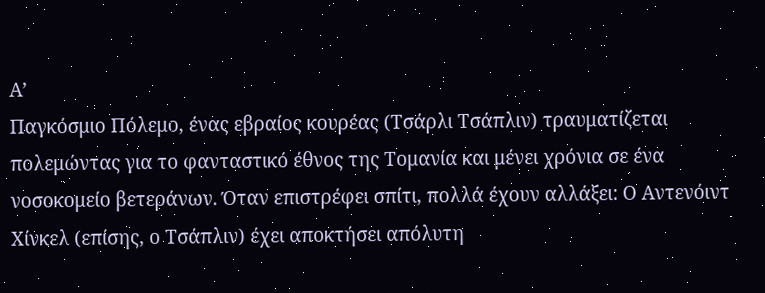Α’
Παγκόσμιο Πόλεμο, ένας εβραίος κουρέας (Τσάρλι Τσάπλιν) τραυματίζεται
πολεμώντας για το φανταστικό έθνος της Τομανία και μένει χρόνια σε ένα
νοσοκομείο βετεράνων. Όταν επιστρέφει σπίτι, πολλά έχουν αλλάξει: Ο Αντενόιντ
Χίνκελ (επίσης, ο Τσάπλιν) έχει αποκτήσει απόλυτη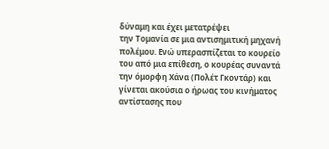δύναμη και έχει μετατρέψει
την Τομανία σε μια αντισημιτική μηχανή πολέμου. Ενώ υπερασπίζεται το κουρείο
του από μια επίθεση, ο κουρέας συναντά την όμορφη Χάνα (Πολέτ Γκοντάρ) και
γίνεται ακούσια ο ήρωας του κινήματος αντίστασης που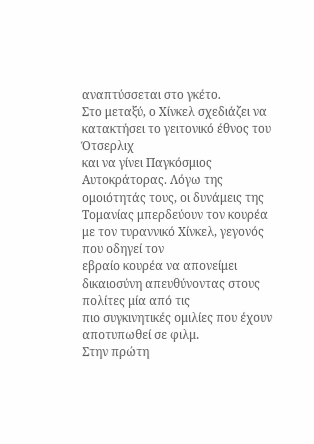αναπτύσσεται στο γκέτο.
Στο μεταξύ, ο Χίνκελ σχεδιάζει να κατακτήσει το γειτονικό έθνος του Ότσερλιχ
και να γίνει Παγκόσμιος Αυτοκράτορας. Λόγω της ομοιότητάς τους, οι δυνάμεις της
Τομανίας μπερδεύουν τον κουρέα με τον τυραννικό Χίνκελ, γεγονός που οδηγεί τον
εβραίο κουρέα να απονείμει δικαιοσύνη απευθύνοντας στους πολίτες μία από τις
πιο συγκινητικές ομιλίες που έχουν αποτυπωθεί σε φιλμ.
Στην πρώτη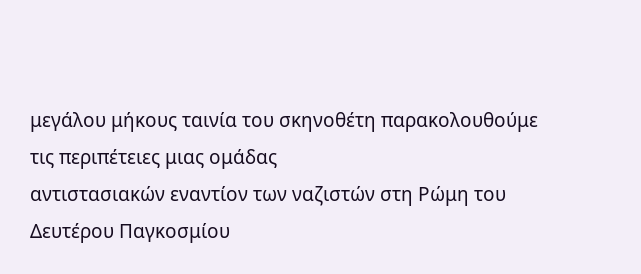μεγάλου μήκους ταινία του σκηνοθέτη παρακολουθούμε τις περιπέτειες μιας ομάδας
αντιστασιακών εναντίον των ναζιστών στη Ρώμη του Δευτέρου Παγκοσμίου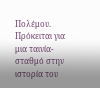Πολέμου.
Πρόκειται για μια ταινία-σταθμό στην ιστορία του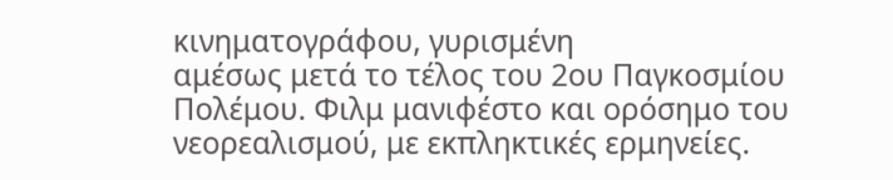κινηματογράφου, γυρισμένη
αμέσως μετά το τέλος του 2ου Παγκοσμίου Πολέμου. Φιλμ μανιφέστο και ορόσημο του
νεορεαλισμού, με εκπληκτικές ερμηνείες.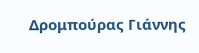Δρομπούρας Γιάννης